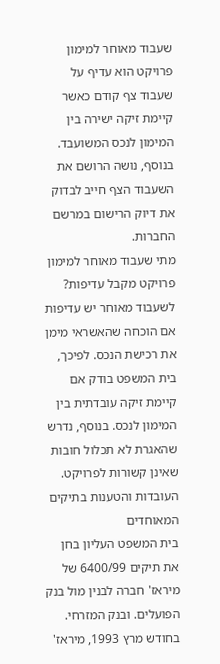שעבוד מאוחר למימון פרויקט הוא עדיף על שעבוד צף קודם כאשר קיימת זיקה ישירה בין המימון לנכס המשועבד. בנוסף, נושה הרושם את השעבוד הצף חייב לבדוק את דיוק הרישום במרשם החברות.
מתי שעבוד מאוחר למימון פרויקט מקבל עדיפות?
לשעבוד מאוחר יש עדיפות אם הוכחה שהאשראי מימן את רכישת הנכס. לפיכך, בית המשפט בודק אם קיימת זיקה עובדתית בין המימון לנכס. בנוסף, נדרש שהאגרת לא תכלול חובות שאינן קשורות לפרויקט.
העובדות והטענות בתיקים המאוחדים
בית המשפט העליון בחן את תיקים 6400/99 של מיראז' חברה לבנין מול בנק הפועלים. ובנק המזרחי. בחודש מרץ 1993, מיראז'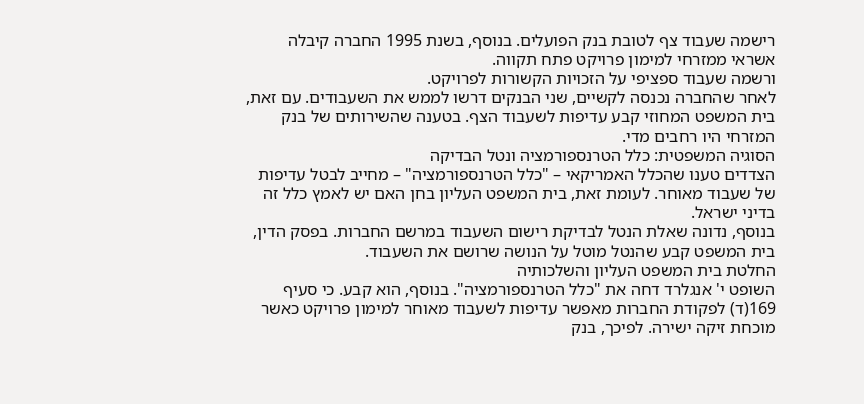רישמה שעבוד צף לטובת בנק הפועלים. בנוסף, בשנת 1995 החברה קיבלה אשראי ממזרחי למימון פרויקט פתח תקווה.
ורשמה שעבוד ספציפי על הזכויות הקשורות לפרויקט.
לאחר שהחברה נכנסה לקשיים, שני הבנקים דרשו לממש את השעבודים. עם זאת, בית המשפט המחוזי קבע עדיפות לשעבוד הצף. בטענה שהשירותים של בנק המזרחי היו רחבים מדי.
הסוגיה המשפטית: כלל הטרנספורמציה ונטל הבדיקה
הצדדים טענו שהכלל האמריקאי – "כלל הטרנספורמציה" – מחייב לבטל עדיפות של שעבוד מאוחר. לעומת זאת, בית המשפט העליון בחן האם יש לאמץ כלל זה בדיני ישראל.
בנוסף, נדונה שאלת הנטל לבדיקת רישום השעבוד במרשם החברות. בפסק הדין, בית המשפט קבע שהנטל מוטל על הנושה שרושם את השעבוד.
החלטת בית המשפט העליון והשלכותיה
השופט י' אנגלרד דחה את "כלל הטרנספורמציה". בנוסף, הוא קבע. כי סעיף 169(ד) לפקודת החברות מאפשר עדיפות לשעבוד מאוחר למימון פרויקט כאשר מוכחת זיקה ישירה. לפיכך, בנק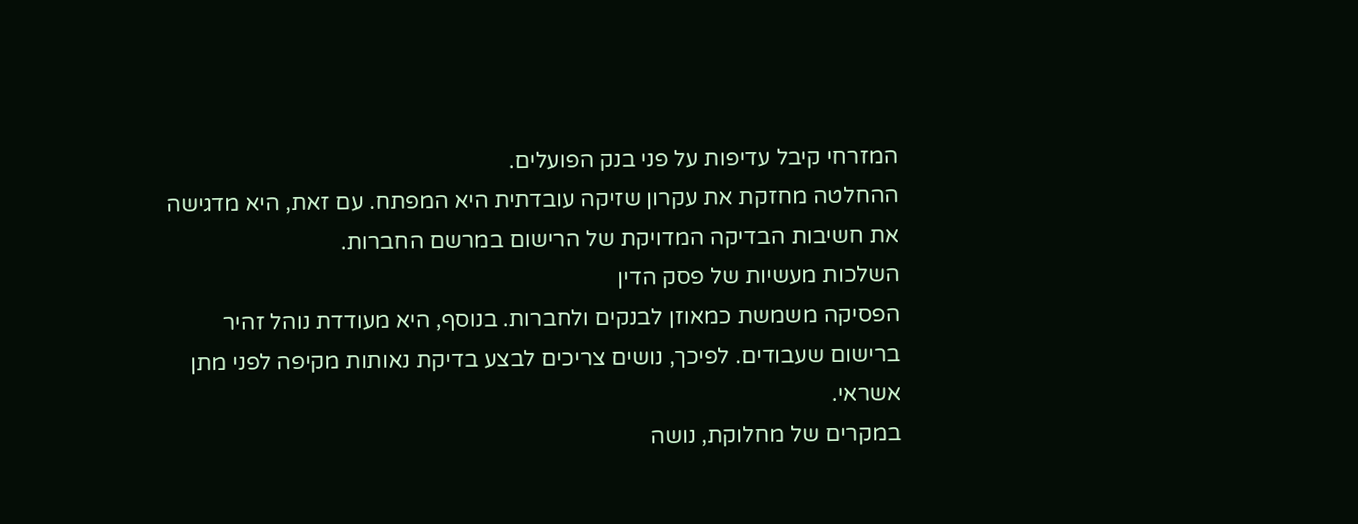המזרחי קיבל עדיפות על פני בנק הפועלים.
ההחלטה מחזקת את עקרון שזיקה עובדתית היא המפתח. עם זאת, היא מדגישה את חשיבות הבדיקה המדויקת של הרישום במרשם החברות.
השלכות מעשיות של פסק הדין
הפסיקה משמשת כמאוזן לבנקים ולחברות. בנוסף, היא מעודדת נוהל זהיר ברישום שעבודים. לפיכך, נושים צריכים לבצע בדיקת נאותות מקיפה לפני מתן אשראי.
במקרים של מחלוקת, נושה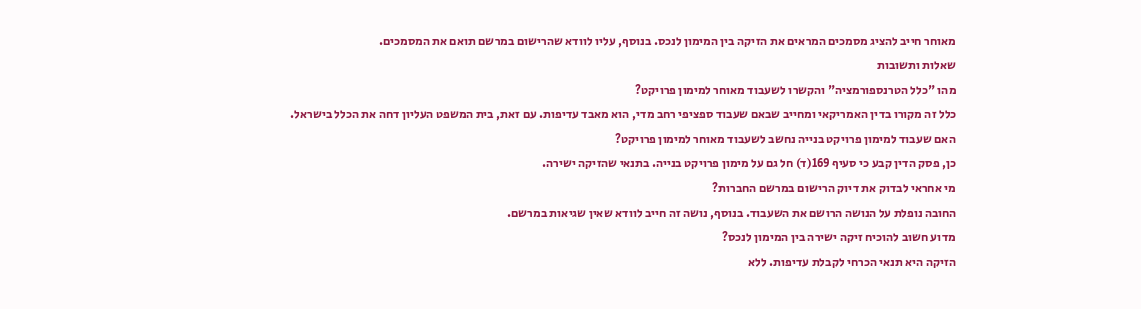מאוחר חייב להציג מסמכים המראים את הזיקה בין המימון לנכס. בנוסף, עליו לוודא שהרישום במרשם תואם את המסמכים.
שאלות ותשובות
מהו "כלל הטרנספורמציה" והקשרו לשעבוד מאוחר למימון פרויקט?
כלל זה מקורו בדין האמריקאי ומחייב שבאם שעבוד ספציפי רחב מדי, הוא מאבד עדיפות. עם זאת, בית המשפט העליון דחה את הכלל בישראל.
האם שעבוד למימון פרויקט בנייה נחשב לשעבוד מאוחר למימון פרויקט?
כן, פסק הדין קבע כי סעיף 169(ד) חל גם על מימון פרויקט בנייה. בתנאי שהזיקה ישירה.
מי אחראי לבדוק את דיוק הרישום במרשם החברות?
החובה נופלת על הנושה הרושם את השעבוד. בנוסף, נושה זה חייב לוודא שאין שגיאות במרשם.
מדוע חשוב להוכיח זיקה ישירה בין המימון לנכס?
הזיקה היא תנאי הכרחי לקבלת עדיפות. ללא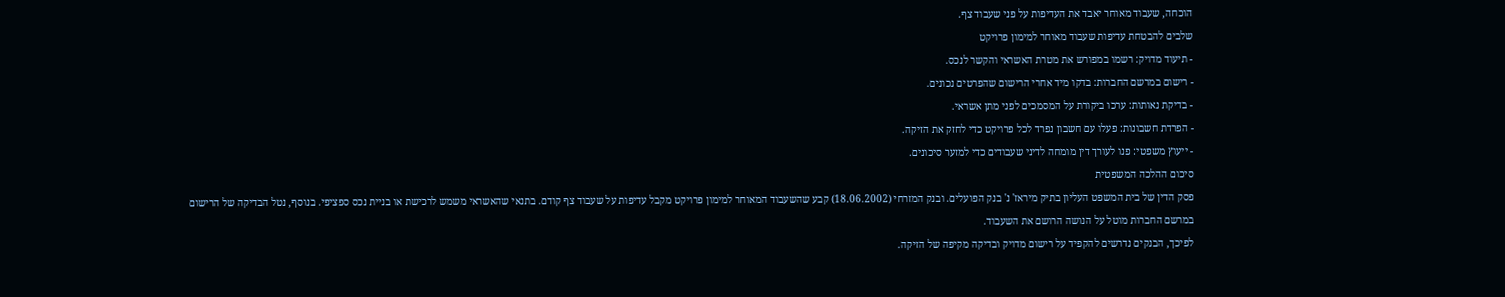הוכחה, שעבוד מאוחר יאבד את העדיפות על פני שעבוד צף.
שלבים להבטחת עדיפות שעבוד מאוחר למימון פרויקט
- תיעוד מדויק: רשמו במפורש את מטרת האשראי והקשר לנכס.
- רישום במרשם החברות: בדקו מיד אחרי הרישום שהפרטים נכונים.
- בדיקת נאותות: ערכו ביקורת על המסמכים לפני מתן אשראי.
- הפרדת חשבונות: פעלו עם חשבון נפרד לכל פרויקט כדי לחזק את הזיקה.
- ייעוץ משפטי: פנו לעורך דין מומחה לדיני שעבודים כדי למזער סיכונים.
סיכום ההלכה המשפטית
פסק הדין של בית המשפט העליון בתיק מיראז' נ' בנק הפועלים. ובנק המזרחי (18.06.2002) קבע שהשעבוד המאוחר למימון פרויקט מקבל עדיפות על שעבוד צף קודם. בתנאי שהאשראי משמש לרכישת או בניית נכס ספציפי. בנוסף, נטל הבדיקה של הרישום במרשם החברות מוטל על הנושה הרושם את השעבוד.
לפיכך, הבנקים נדרשים להקפיד על רישום מדויק ובדיקה מקיפה של הזיקה.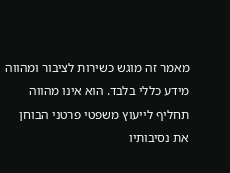מאמר זה מוגש כשירות לציבור ומהווה מידע כללי בלבד. הוא אינו מהווה תחליף לייעוץ משפטי פרטני הבוחן את נסיבותיו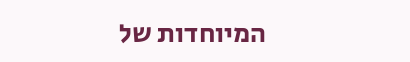המיוחדות של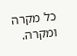כל מקרה ומקרה.